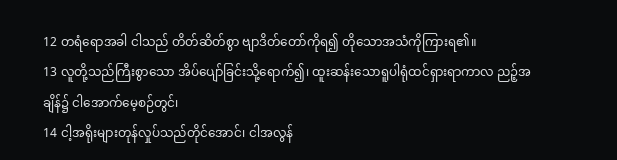12 တရံရောအခါ ငါသည် တိတ်ဆိတ်စွာ ဗျာဒိတ်တော်ကိုရ၍ တိုသောအသံကိုကြားရ၏။
13 လူတို့သည်ကြီးစွာသော အိပ်ပျော်ခြင်းသို့ရောက်၍၊ ထူးဆန်းသောရူပါရုံထင်ရှားရာကာလ ညဉ့်အချိန်၌ ငါအောက်မေ့စဉ်တွင်၊
14 ငါ့အရိုးများတုန်လှုပ်သည်တိုင်အောင်၊ ငါအလွန်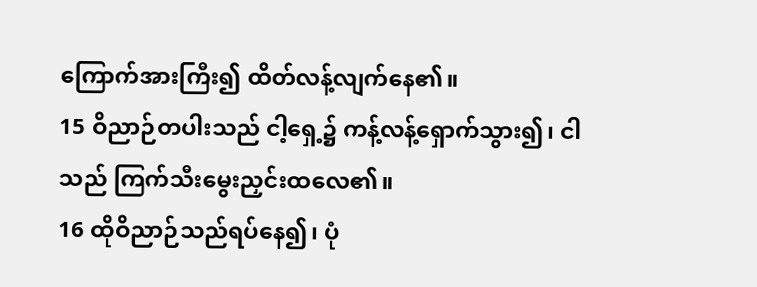ကြောက်အားကြီး၍ ထိတ်လန့်လျက်နေ၏။
15 ဝိညာဉ်တပါးသည် ငါ့ရှေ့၌ ကန့်လန့်ရှောက်သွား၍၊ ငါသည် ကြက်သီးမွေးညှင်းထလေ၏။
16 ထိုဝိညာဉ်သည်ရပ်နေ၍၊ ပုံ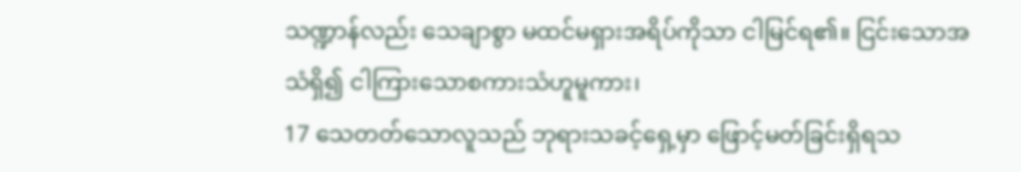သဏ္ဍာန်လည်း သေချာစွာ မထင်မရှားအရိပ်ကိုသာ ငါမြင်ရ၏။ ငြင်းသောအသံရှိ၍ ငါကြားသောစကားသံဟူမူကား၊
17 သေတတ်သောလူသည် ဘုရားသခင့်ရှေ့မှာ ဖြောင့်မတ်ခြင်းရှိရသ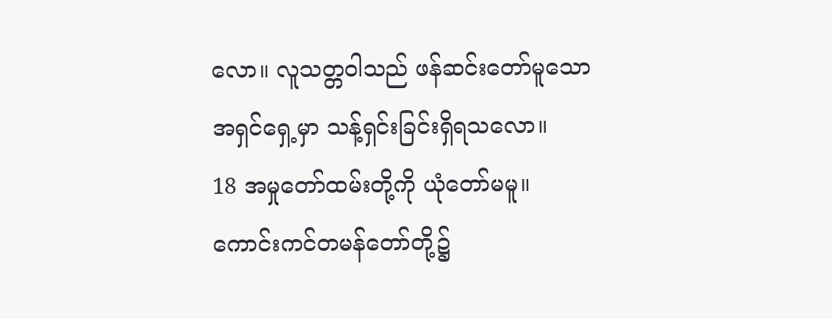လော။ လူသတ္တဝါသည် ဖန်ဆင်းတော်မူသော အရှင်ရှေ့မှာ သန့်ရှင်းခြင်းရှိရသလော။
18 အမှုတော်ထမ်းတို့ကို ယုံတော်မမူ။ ကောင်းကင်တမန်တော်တို့၌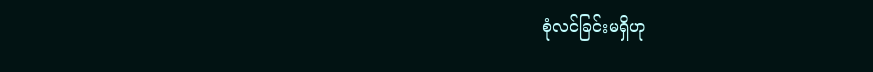စုံလင်ခြင်းမရှိဟု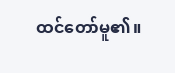ထင်တော်မူ၏။